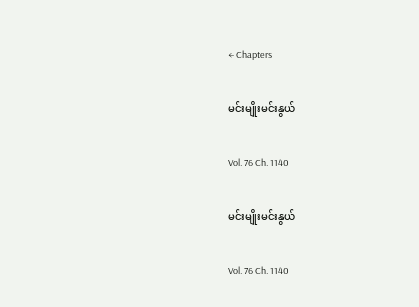← Chapters

မင်းမျိုးမင်းနွယ်

Vol. 76 Ch. 1140

မင်းမျိုးမင်းနွယ်

Vol. 76 Ch. 1140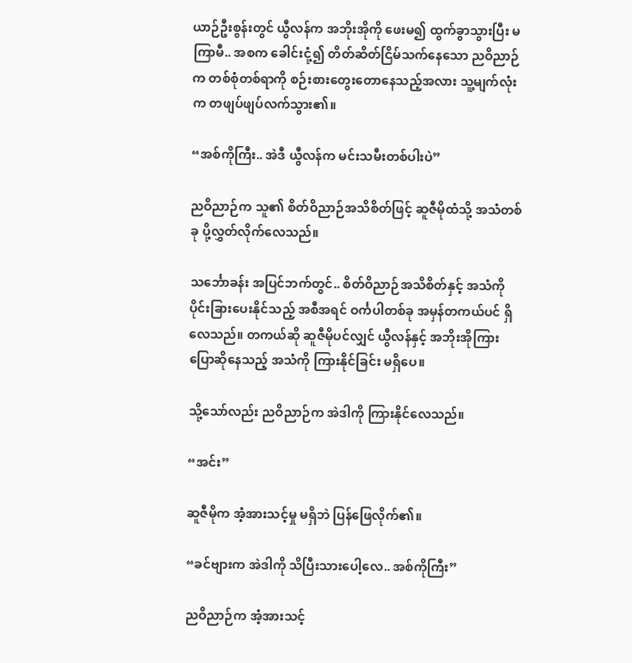ယာဉ်ဦးစွန်းတွင် ယွီလန်က အဘိုးအိုကို ဖေးမ၍ ထွက်ခွာသွားပြီး မကြာမီ.. အစက ခေါင်းငုံ့၍ တိတ်ဆိတ်ငြိမ်သက်နေသော ညဝိညာဉ်က တစ်စုံတစ်ရာကို စဉ်းစားတွေးတောနေသည့်အလား သူ့မျက်လုံးက တဖျပ်ဖျပ်လက်သွား၏။

“အစ်ကိုကြီး.. အဲဒီ ယွီလန်က မင်းသမီးတစ်ပါးပဲ”

ညဝိညာဉ်က သူ၏ စိတ်ဝိညာဉ်အသိစိတ်ဖြင့် ဆူဇီမိုထံသို့ အသံတစ်ခု ပို့လွှတ်လိုက်လေသည်။

သင်္ဘောခန်း အပြင်ဘက်တွင်.. စိတ်ဝိညာဉ်အသိစိတ်နှင့် အသံကို ပိုင်းခြားပေးနိုင်သည့် အစီအရင် ဝင်္ကပါတစ်ခု အမှန်တကယ်ပင် ရှိလေသည်။ တကယ်ဆို ဆူဇီမိုပင်လျှင် ယွီလန်နှင့် အဘိုးအိုကြား ပြောဆိုနေသည့် အသံကို ကြားနိုင်ခြင်း မရှိပေ။

သို့သော်လည်း ညဝိညာဉ်က အဲဒါကို ကြားနိုင်လေသည်။

“အင်း”

ဆူဇီမိုက အံ့အားသင့်မှု မရှိဘဲ ပြန်ဖြေလိုက်၏။

“ခင်ဗျားက အဲဒါကို သိပြီးသားပေါ့လေ.. အစ်ကိုကြီး”

ညဝိညာဉ်က အံ့အားသင့်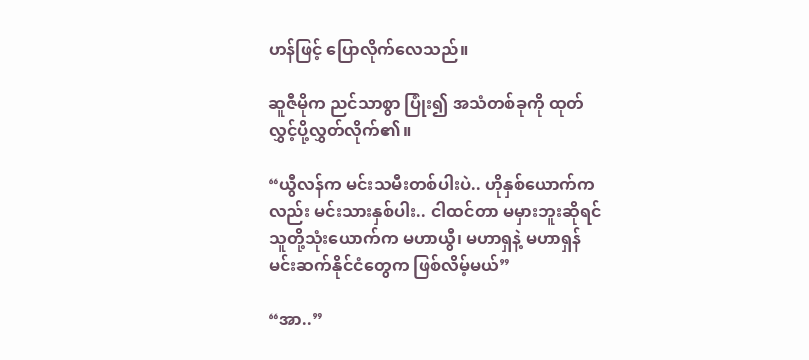ဟန်ဖြင့် ပြောလိုက်လေသည်။

ဆူဇီမိုက ညင်သာစွာ ပြုံး၍ အသံတစ်ခုကို ထုတ်လွှင့်ပို့လွှတ်လိုက်၏။

“ယွီလန်က မင်းသမီးတစ်ပါးပဲ.. ဟိုနှစ်ယောက်ကလည်း မင်းသားနှစ်ပါး.. ငါထင်တာ မမှားဘူးဆိုရင် သူတို့သုံးယောက်က မဟာယွီ၊ မဟာရှနဲ့ မဟာရှန်မင်းဆက်နိုင်ငံတွေက ဖြစ်လိမ့်မယ်”

“အာ..”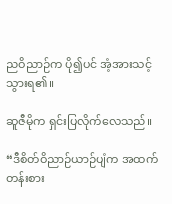ညဝိညာဉ်က ပို၍ပင် အံ့အားသင့်သွားရ၏။

ဆူဇီမိုက ရှင်းပြလိုက်လေသည်။

“ဒီစိတ်ဝိညာဉ်ယာဉ်ပျံက အထက်တန်းစား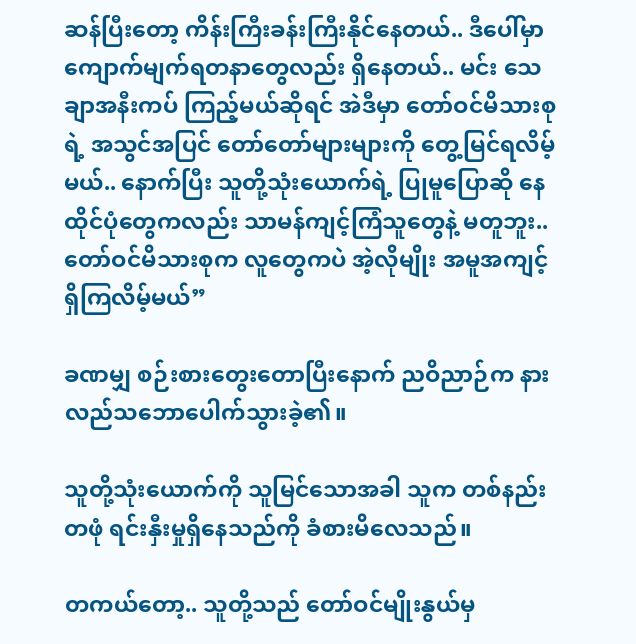ဆန်ပြီးတော့ ကိန်းကြီးခန်းကြီးနိုင်နေတယ်.. ဒီပေါ်မှာ ကျောက်မျက်ရတနာတွေလည်း ရှိနေတယ်.. မင်း သေချာအနီးကပ် ကြည့်မယ်ဆိုရင် အဲဒီမှာ တော်ဝင်မိသားစုရဲ့ အသွင်အပြင် တော်တော်များများကို တွေ့မြင်ရလိမ့်မယ်.. နောက်ပြီး သူတို့သုံးယောက်ရဲ့ ပြုမူပြောဆို နေထိုင်ပုံတွေကလည်း သာမန်ကျင့်ကြံသူတွေနဲ့ မတူဘူး.. တော်ဝင်မိသားစုက လူတွေကပဲ အဲ့လိုမျိုး အမူအကျင့် ရှိကြလိမ့်မယ်”

ခဏမျှ စဉ်းစားတွေးတောပြီးနောက် ညဝိညာဉ်က နားလည်သဘောပေါက်သွားခဲ့၏။

သူတို့သုံးယောက်ကို သူမြင်သောအခါ သူက တစ်နည်းတဖုံ ရင်းနှီးမှုရှိနေသည်ကို ခံစားမိလေသည်။

တကယ်တော့.. သူတို့သည် တော်ဝင်မျိုးနွယ်မှ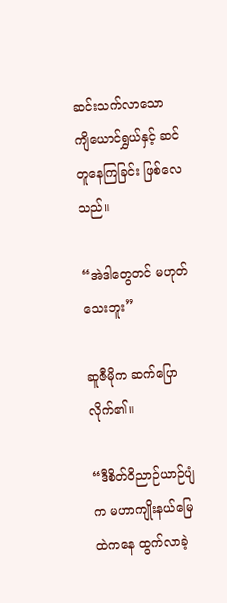ဆင်းသက်လာသော ကျိယောင်ရွှယ်နှင့် ဆင်တူနေကြခြင်း ဖြစ်လေသည်။

“အဲဒါတွေတင် မဟုတ်သေးဘူး”

ဆူဇီမိုက ဆက်ပြောလိုက်၏။

“ဒီစိတ်ဝိညာဉ်ယာဉ်ပျံက မဟာကျိုးနယ်မြေထဲကနေ ထွက်လာခဲ့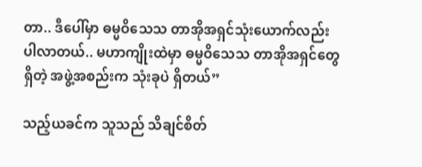တာ.. ဒီပေါ်မှာ ဓမ္မဝိသေသ တာအိုအရှင်သုံးယောက်လည်း ပါလာတယ်.. မဟာကျိုးထဲမှာ ဓမ္မဝိသေသ တာအိုအရှင်တွေ ရှိတဲ့ အဖွဲ့အစည်းက သုံးခုပဲ ရှိတယ်”

သည့်ယခင်က သူသည် သိချင်စိတ်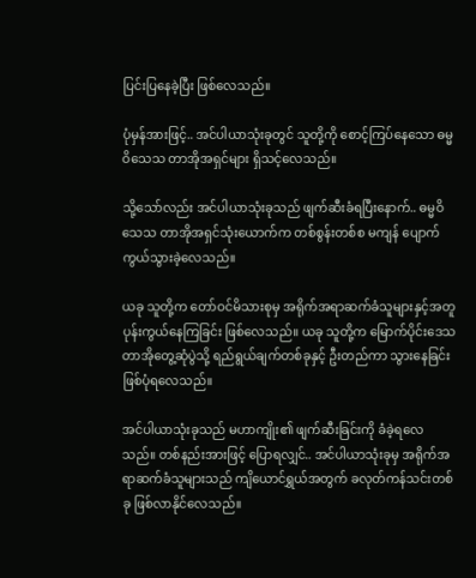ပြင်းပြနေခဲ့ပြီး ဖြစ်လေသည်။

ပုံမှန်အားဖြင့်.. အင်ပါယာသုံးခုတွင် သူတို့ကို စောင့်ကြပ်နေသော ဓမ္မဝိသေသ တာအိုအရှင်များ ရှိသင့်လေသည်။

သို့သော်လည်း အင်ပါယာသုံးခုသည် ဖျက်ဆီးခံရပြီးနောက်.. ဓမ္မဝိသေသ တာအိုအရှင်သုံးယောက်က တစ်စွန်းတစ်စ မကျန် ပျောက်ကွယ်သွားခဲ့လေသည်။

ယခု သူတို့က တော်ဝင်မိသားစုမှ အရိုက်အရာဆက်ခံသူများနှင့်အတူ ပုန်းကွယ်နေကြခြင်း ဖြစ်လေသည်။ ယခု သူတို့က မြောက်ပိုင်းဒေသ တာအိုတွေ့ဆုံပွဲသို့ ရည်ရွယ်ချက်တစ်ခုနှင့် ဦးတည်ကာ သွားနေခြင်း ဖြစ်ပုံရလေသည်။

အင်ပါယာသုံးခုသည် မဟာကျိုး၏ ဖျက်ဆီးခြင်းကို ခံခဲ့ရလေသည်။ တစ်နည်းအားဖြင့် ပြောရလျှင်.. အင်ပါယာသုံးခုမှ အရိုက်အရာဆက်ခံသူများသည် ကျိယောင်ရွှယ်အတွက် ခလုတ်ကန်သင်းတစ်ခု ဖြစ်လာနိုင်လေသည်။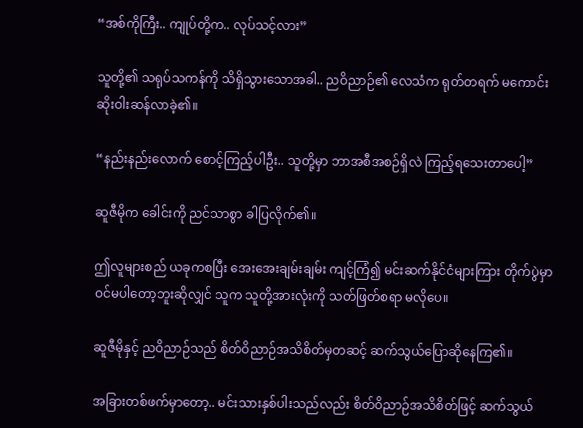“အစ်ကိုကြီး.. ကျုပ်တို့က.. လုပ်သင့်လား”

သူတို့၏ သရုပ်သကန်ကို သိရှိသွားသောအခါ.. ညဝိညာဉ်၏ လေသံက ရုတ်တရက် မကောင်းဆိုးဝါးဆန်လာခဲ့၏။

“နည်းနည်းလောက် စောင့်ကြည့်ပါဦး.. သူတို့မှာ ဘာအစီအစဉ်ရှိလဲ ကြည့်ရသေးတာပေါ့”

ဆူဇီမိုက ခေါင်းကို ညင်သာစွာ ခါပြလိုက်၏။

ဤလူများစည် ယခုကစပြီး အေးအေးချမ်းချမ်း ကျင့်ကြံ၍ မင်းဆက်နိုင်ငံများကြား တိုက်ပွဲမှာ ဝင်မပါတော့ဘူးဆိုလျှင် သူက သူတို့အားလုံးကို သတ်ဖြတ်စရာ မလိုပေ။

ဆူဇီမိုနှင့် ညဝိညာဉ်သည် စိတ်ဝိညာဉ်အသိစိတ်မှတဆင့် ဆက်သွယ်ပြောဆိုနေကြ၏။

အခြားတစ်ဖက်မှာတော့.. မင်းသားနှစ်ပါးသည်လည်း စိတ်ဝိညာဉ်အသိစိတ်ဖြင့် ဆက်သွယ်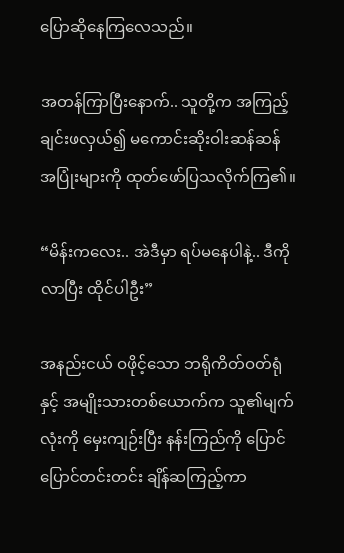ပြောဆိုနေကြလေသည်။

အတန်ကြာပြီးနောက်.. သူတို့က အကြည့်ချင်းဖလှယ်၍ မကောင်းဆိုးဝါးဆန်ဆန် အပြုံးများကို ထုတ်ဖော်ပြသလိုက်ကြ၏။

“မိန်းကလေး.. အဲဒီမှာ ရပ်မနေပါနဲ့.. ဒီကိုလာပြီး ထိုင်ပါဦး”

အနည်းငယ် ဝဖိုင့်သော ဘရိုကိတ်ဝတ်ရုံနှင့် အမျိုးသားတစ်ယောက်က သူ၏မျက်လုံးကို မှေးကျဉ်းပြီး နန်းကြည်ကို ပြောင်ပြောင်တင်းတင်း ချိန်ဆကြည့်ကာ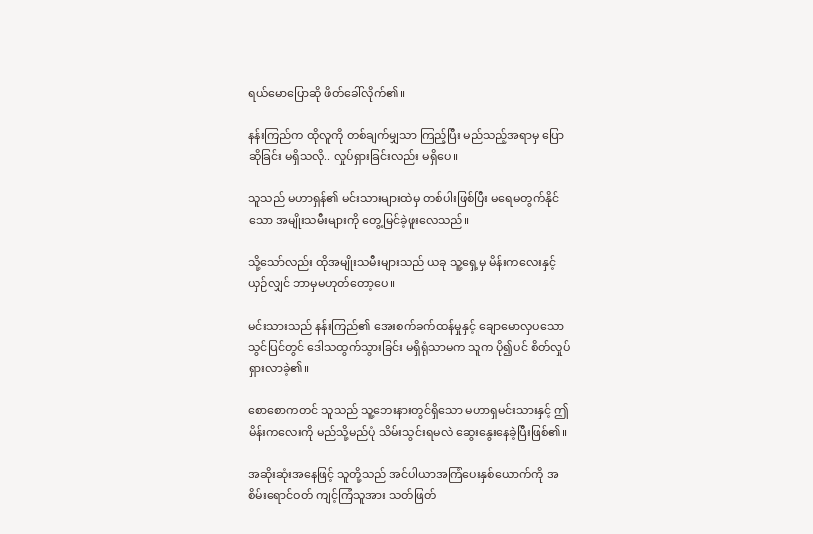ရယ်မောပြောဆို ဖိတ်ခေါ်လိုက်၏။

နန်းကြည်က ထိုလူကို တစ်ချက်မျှသာ ကြည့်ပြီး မည်သည့်အရာမှ ပြောဆိုခြင်း မရှိသလို.. လှုပ်ရှားခြင်းလည်း မရှိပေ။

သူသည် မဟာရှန်၏ မင်းသားများထဲမှ တစ်ပါးဖြစ်ပြီး မရေမတွက်နိုင်သော အမျိုးသမီးများကို တွေ့မြင်ခဲ့ဖူးလေသည်။

သို့သော်လည်း ထိုအမျိုးသမီးများသည် ယခု သူ့ရှေ့မှ မိန်းကလေးနှင့်ယှဉ်လျှင် ဘာမှမဟုတ်တော့ပေ။

မင်းသားသည် နန်းကြည်၏ အေးစက်ခက်ထန်မှုနှင့် ချောမောလှပသော သွင်ပြင်တွင် ဒေါသထွက်သွားခြင်း မရှိရုံသာမက သူက ပို၍ပင် စိတ်လှုပ်ရှားလာခဲ့၏။

စောစောကတင် သူသည် သူ့ဘေးနားတွင်ရှိသော မဟာရှမင်းသားနှင့် ဤမိန်းကလေးကို မည်သို့မည်ပုံ သိမ်းသွင်းရမလဲ ဆွေးနွေးနေခဲ့ပြီးဖြစ်၏။

အဆိုးဆုံးအနေဖြင့် သူတို့သည် အင်ပါယာအကြံပေးနှစ်ယောက်ကို အစိမ်းရောင်ဝတ် ကျင့်ကြံသူအား သတ်ဖြတ်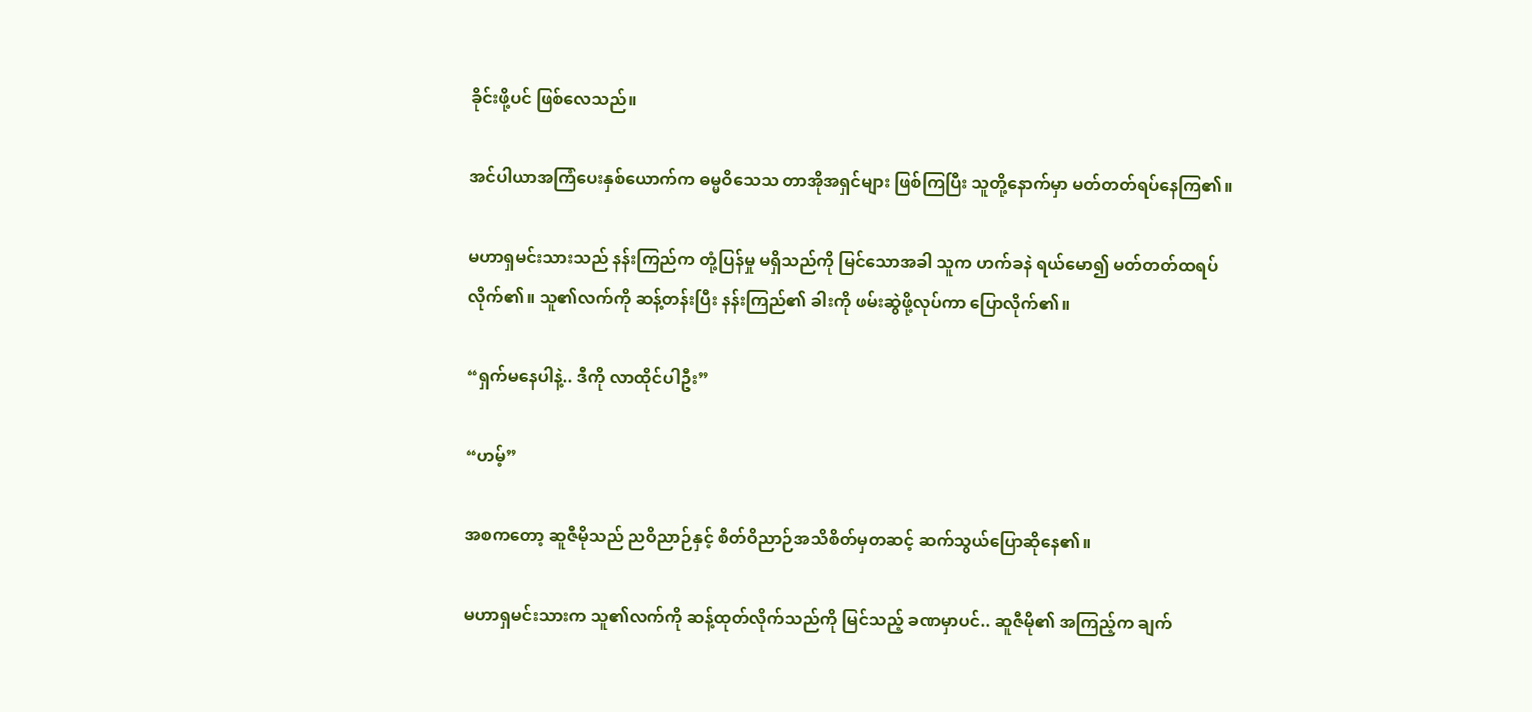ခိုင်းဖို့ပင် ဖြစ်လေသည်။

အင်ပါယာအကြံပေးနှစ်ယောက်က ဓမ္မဝိသေသ တာအိုအရှင်များ ဖြစ်ကြပြီး သူတို့နောက်မှာ မတ်တတ်ရပ်နေကြ၏။

မဟာရှမင်းသားသည် နန်းကြည်က တုံ့ပြန်မှု မရှိသည်ကို မြင်သောအခါ သူက ဟက်ခနဲ ရယ်မော၍ မတ်တတ်ထရပ်လိုက်၏။ သူ၏လက်ကို ဆန့်တန်းပြီး နန်းကြည်၏ ခါးကို ဖမ်းဆွဲဖို့လုပ်ကာ ပြောလိုက်၏။

“ရှက်မနေပါနဲ့.. ဒီကို လာထိုင်ပါဦး”

“ဟမ့်”

အစကတော့ ဆူဇီမိုသည် ညဝိညာဉ်နှင့် စိတ်ဝိညာဉ်အသိစိတ်မှတဆင့် ဆက်သွယ်ပြောဆိုနေ၏။

မဟာရှမင်းသားက သူ၏လက်ကို ဆန့်ထုတ်လိုက်သည်ကို မြင်သည့် ခဏမှာပင်.. ဆူဇီမို၏ အကြည့်က ချက်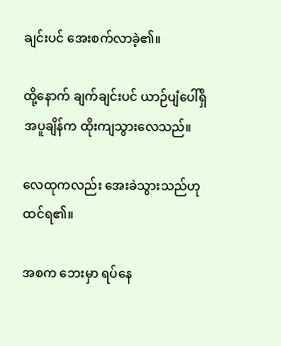ချင်းပင် အေးစက်လာခဲ့၏။

ထို့နောက် ချက်ချင်းပင် ယာဉ်ပျံပေါ်ရှိ အပူချိန်က ထိုးကျသွားလေသည်။

လေထုကလည်း အေးခဲသွားသည်ဟု ထင်ရ၏။

အစက ဘေးမှာ ရပ်နေ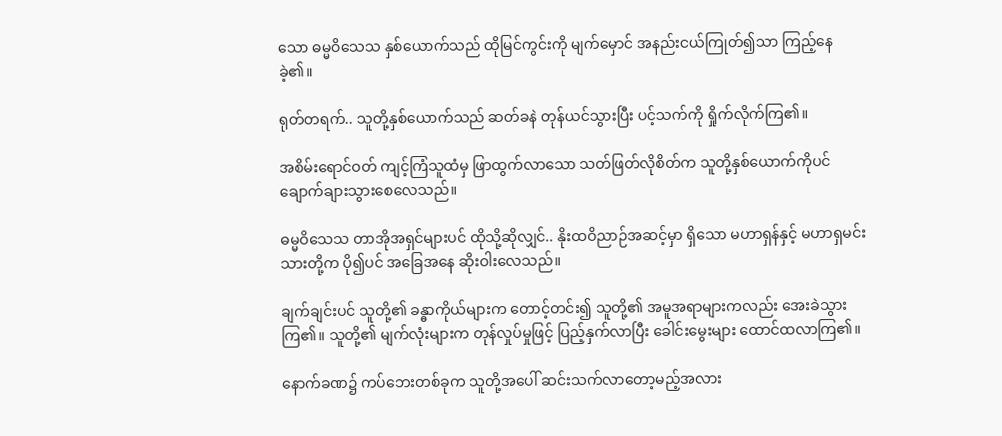သော ဓမ္မဝိသေသ နှစ်ယောက်သည် ထိုမြင်ကွင်းကို မျက်မှောင် အနည်းငယ်ကြုတ်၍သာ ကြည့်နေခဲ့၏။

ရုတ်တရက်.. သူတို့နှစ်ယောက်သည် ဆတ်ခနဲ တုန်ယင်သွားပြီး ပင့်သက်ကို ရှိုက်လိုက်ကြ၏။

အစိမ်းရောင်ဝတ် ကျင့်ကြံသူထံမှ ဖြာထွက်လာသော သတ်ဖြတ်လိုစိတ်က သူတို့နှစ်ယောက်ကိုပင် ချောက်ချားသွားစေလေသည်။

ဓမ္မဝိသေသ တာအိုအရှင်များပင် ထိုသို့ဆိုလျှင်.. နိုးထဝိညာဉ်အဆင့်မှာ ရှိသော မဟာရှန်နှင့် မဟာရှမင်းသားတို့က ပို၍ပင် အခြေအနေ ဆိုးဝါးလေသည်။

ချက်ချင်းပင် သူတို့၏ ခန္ဓာကိုယ်များက တောင့်တင်း၍ သူတို့၏ အမူအရာများကလည်း အေးခဲသွားကြ၏။ သူတို့၏ မျက်လုံးများက တုန်လှုပ်မှုဖြင့် ပြည့်နှက်လာပြီး ခေါင်းမွေးများ ထောင်ထလာကြ၏။

နောက်ခဏ၌ ကပ်ဘေးတစ်ခုက သူတို့အပေါ် ဆင်းသက်လာတော့မည့်အလား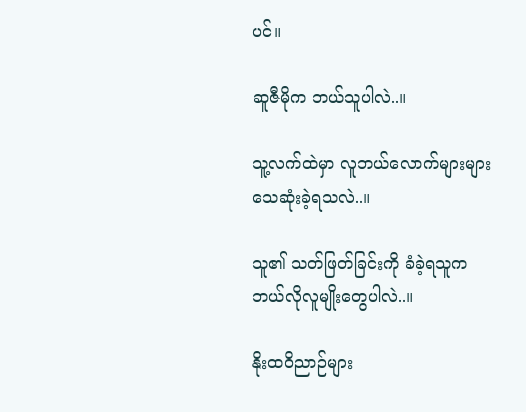ပင်။

ဆူဇီမိုက ဘယ်သူပါလဲ..။

သူ့လက်ထဲမှာ လူဘယ်လောက်များများ သေဆုံးခဲ့ရသလဲ..။

သူ၏ သတ်ဖြတ်ခြင်းကို ခံခဲ့ရသူက ဘယ်လိုလူမျိုးတွေပါလဲ..။

နိုးထဝိညာဉ်များ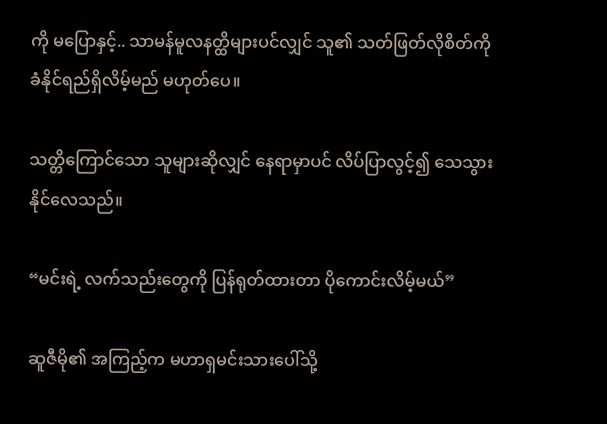ကို မပြောနှင့်.. သာမန်မူလနတ္ထိများပင်လျှင် သူ၏ သတ်ဖြတ်လိုစိတ်ကို ခံနိုင်ရည်ရှိလိမ့်မည် မဟုတ်ပေ။

သတ္တိကြောင်သော သူများဆိုလျှင် နေရာမှာပင် လိပ်ပြာလွင့်၍ သေသွားနိုင်လေသည်။

“မင်းရဲ့ လက်သည်းတွေကို ပြန်ရုတ်ထားတာ ပိုကောင်းလိမ့်မယ်”

ဆူဇီမို၏ အကြည့်က မဟာရှမင်းသားပေါ်သို့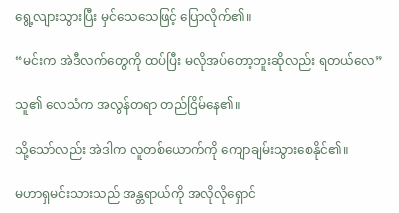ရွေ့လျားသွားပြီး မှင်သေသေဖြင့် ပြောလိုက်၏။

“မင်းက အဲဒီလက်တွေကို ထပ်ပြီး မလိုအပ်တော့ဘူးဆိုလည်း ရတယ်လေ”

သူ၏ လေသံက အလွန်တရာ တည်ငြိမ်နေ၏။

သို့သော်လည်း အဲဒါက လူတစ်ယောက်ကို ကျောချမ်းသွားစေနိုင်၏။

မဟာရှမင်းသားသည် အန္တရာယ်ကို အလိုလိုရှောင်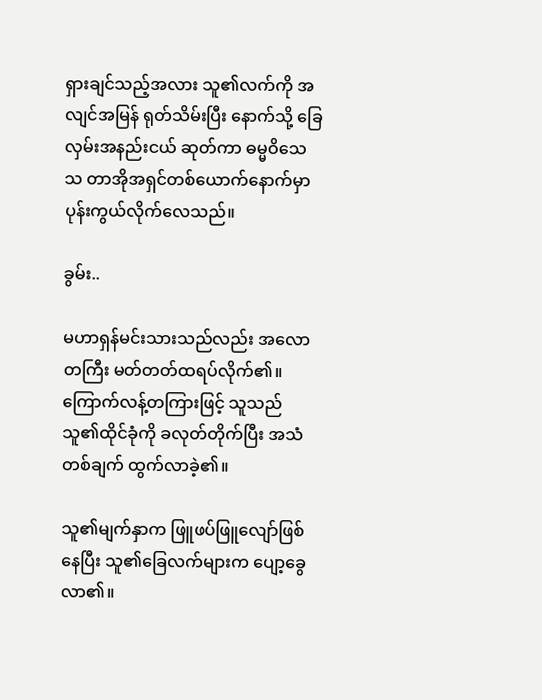ရှားချင်သည့်အလား သူ၏လက်ကို အလျင်အမြန် ရုတ်သိမ်းပြီး နောက်သို့ ခြေလှမ်းအနည်းငယ် ဆုတ်ကာ ဓမ္မဝိသေသ တာအိုအရှင်တစ်ယောက်နောက်မှာ ပုန်းကွယ်လိုက်လေသည်။

ခွမ်း..

မဟာရှန်မင်းသားသည်လည်း အလောတကြီး မတ်တတ်ထရပ်လိုက်၏။ ကြောက်လန့်တကြားဖြင့် သူသည် သူ၏ထိုင်ခုံကို ခလုတ်တိုက်ပြီး အသံတစ်ချက် ထွက်လာခဲ့၏။

သူ၏မျက်နှာက ဖြူဖပ်ဖြူလျော်ဖြစ်နေပြီး သူ၏ခြေလက်များက ပျော့ခွေလာ၏။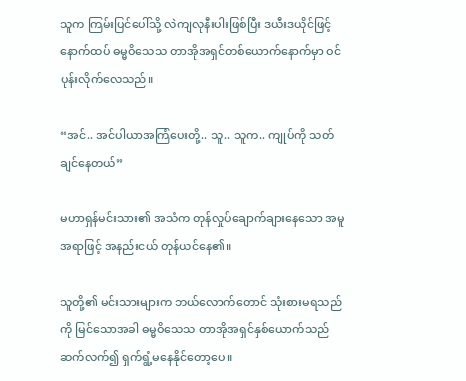သူက ကြမ်းပြင်ပေါ်သို့ လဲကျလုနီးပါးဖြစ်ပြီး ဒယီးဒယိုင်ဖြင့် နောက်ထပ် ဓမ္မဝိသေသ တာအိုအရှင်တစ်ယောက်နောက်မှာ ဝင်ပုန်းလိုက်လေသည်။

“အင်.. အင်ပါယာအကြံပေးတို့.. သူ.. သူက.. ကျုပ်ကို သတ်ချင်နေတယ်”

မဟာရှန်မင်းသား၏ အသံက တုန်လှုပ်ချောက်ချားနေသော အမူအရာဖြင့် အနည်းငယ် တုန်ယင်နေ၏။

သူတို့၏ မင်းသားများက ဘယ်လောက်တောင် သုံးစားမရသည်ကို မြင်သောအခါ ဓမ္မဝိသေသ တာအိုအရှင်နှစ်ယောက်သည် ဆက်လက်၍ ရှက်ရွံ့မနေနိုင်တော့ပေ။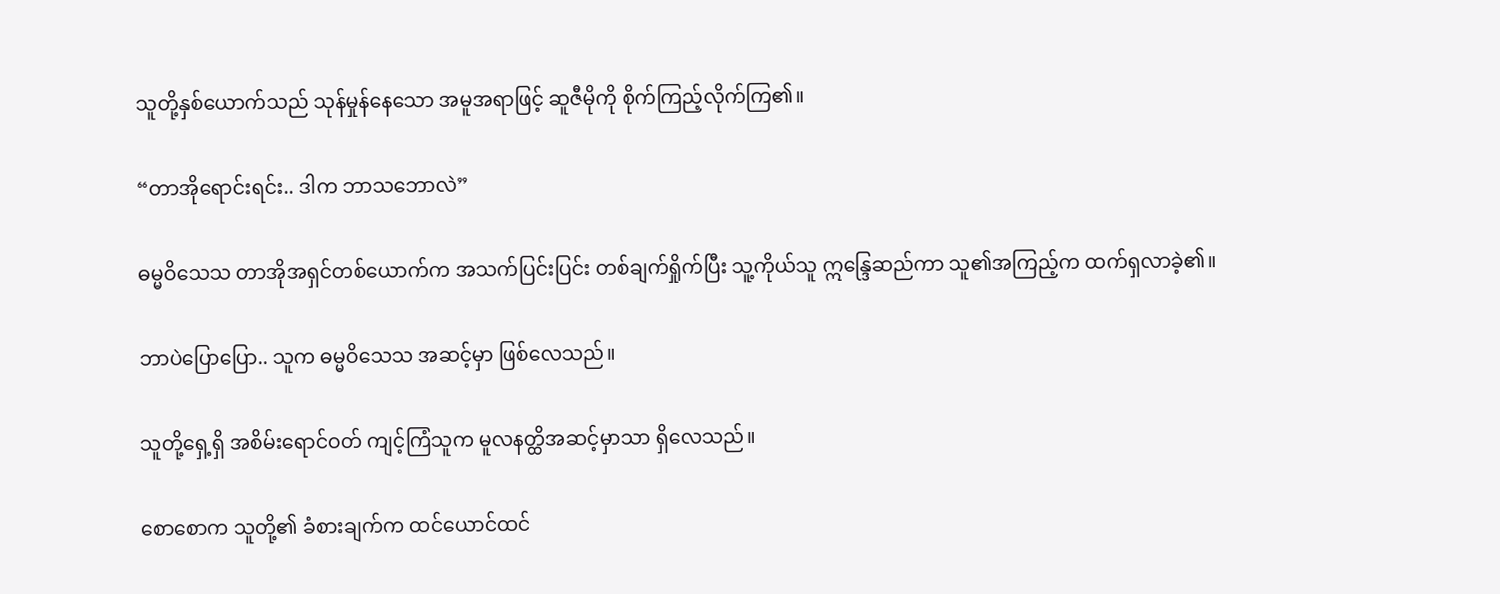သူတို့နှစ်ယောက်သည် သုန်မှုန်နေသော အမူအရာဖြင့် ဆူဇီမိုကို စိုက်ကြည့်လိုက်ကြ၏။

“တာအိုရောင်းရင်း.. ဒါက ဘာသဘောလဲ”

ဓမ္မဝိသေသ တာအိုအရှင်တစ်ယောက်က အသက်ပြင်းပြင်း တစ်ချက်ရှိုက်ပြီး သူ့ကိုယ်သူ ဣန္ဒြေဆည်ကာ သူ၏အကြည့်က ထက်ရှလာခဲ့၏။

ဘာပဲပြောပြော.. သူက ဓမ္မဝိသေသ အဆင့်မှာ ဖြစ်လေသည်။

သူတို့ရှေ့ရှိ အစိမ်းရောင်ဝတ် ကျင့်ကြံသူက မူလနတ္ထိအဆင့်မှာသာ ရှိလေသည်။

စောစောက သူတို့၏ ခံစားချက်က ထင်ယောင်ထင်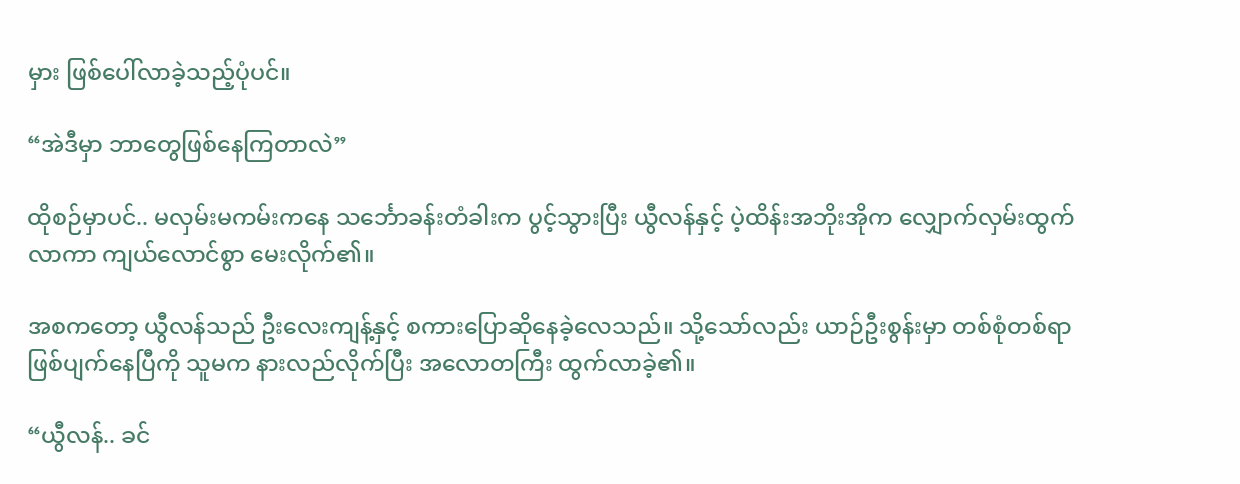မှား ဖြစ်ပေါ်လာခဲ့သည့်ပုံပင်။

“အဲဒီမှာ ဘာတွေဖြစ်နေကြတာလဲ”

ထိုစဉ်မှာပင်.. မလှမ်းမကမ်းကနေ သင်္ဘောခန်းတံခါးက ပွင့်သွားပြီး ယွီလန်နှင့် ပဲ့ထိန်းအဘိုးအိုက လျှောက်လှမ်းထွက်လာကာ ကျယ်လောင်စွာ မေးလိုက်၏။

အစကတော့ ယွီလန်သည် ဦးလေးကျန့်နှင့် စကားပြောဆိုနေခဲ့လေသည်။ သို့သော်လည်း ယာဉ်ဦးစွန်းမှာ တစ်စုံတစ်ရာ ဖြစ်ပျက်နေပြီကို သူမက နားလည်လိုက်ပြီး အလောတကြီး ထွက်လာခဲ့၏။

“ယွီလန်.. ခင်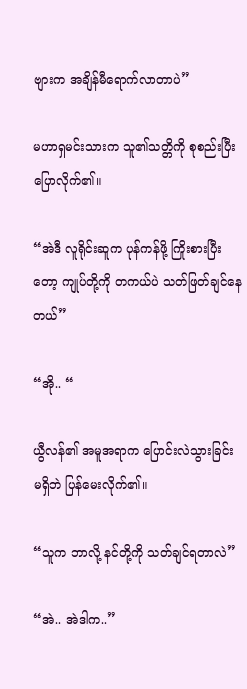ဗျားက အချိန်မီရောက်လာတာပဲ”

မဟာရှမင်းသားက သူ၏သတ္တိကို စုစည်းပြီး ပြောလိုက်၏။

“အဲဒီ လူရိုင်းဆူက ပုန်ကန်ဖို့ ကြိုးစားပြီးတော့ ကျုပ်တို့ကို တကယ်ပဲ သတ်ဖြတ်ချင်နေတယ်”

“အို.. “

ယွီလန်၏ အမူအရာက ပြောင်းလဲသွားခြင်း မရှိဘဲ ပြန်မေးလိုက်၏။

“သူက ဘာလို့ နင်တို့ကို သတ်ချင်ရတာလဲ”

“အဲ.. အဲဒါက..”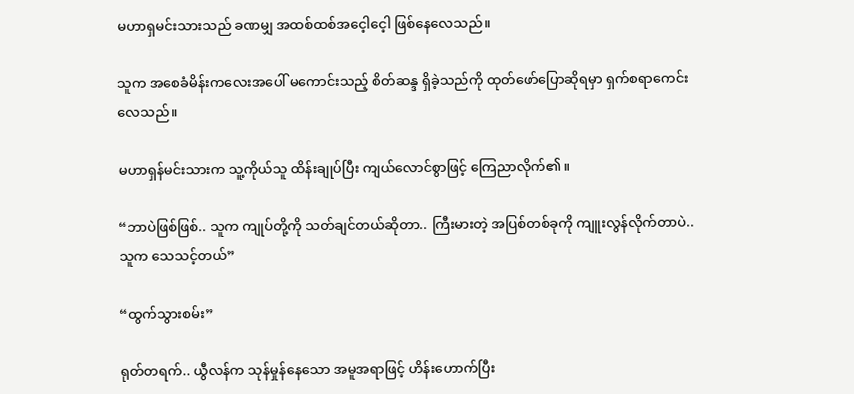မဟာရှမင်းသားသည် ခဏမျှ အထစ်ထစ်အငေ့ါငေ့ါ ဖြစ်နေလေသည်။

သူက အစေခံမိန်းကလေးအပေါ် မကောင်းသည့် စိတ်ဆန္ဒ ရှိခဲ့သည်ကို ထုတ်ဖော်ပြောဆိုရမှာ ရှက်စရာကေင်းလေသည်။

မဟာရှန်မင်းသားက သူ့ကိုယ်သူ ထိန်းချုပ်ပြီး ကျယ်လောင်စွာဖြင့် ကြေညာလိုက်၏။

“ဘာပဲဖြစ်ဖြစ်.. သူက ကျုပ်တို့ကို သတ်ချင်တယ်ဆိုတာ.. ကြီးမားတဲ့ အပြစ်တစ်ခုကို ကျူးလွန်လိုက်တာပဲ.. သူက သေသင့်တယ်”

“ထွက်သွားစမ်း”

ရုတ်တရက်.. ယွီလန်က သုန်မှုန်နေသော အမူအရာဖြင့် ဟိန်းဟောက်ပြီး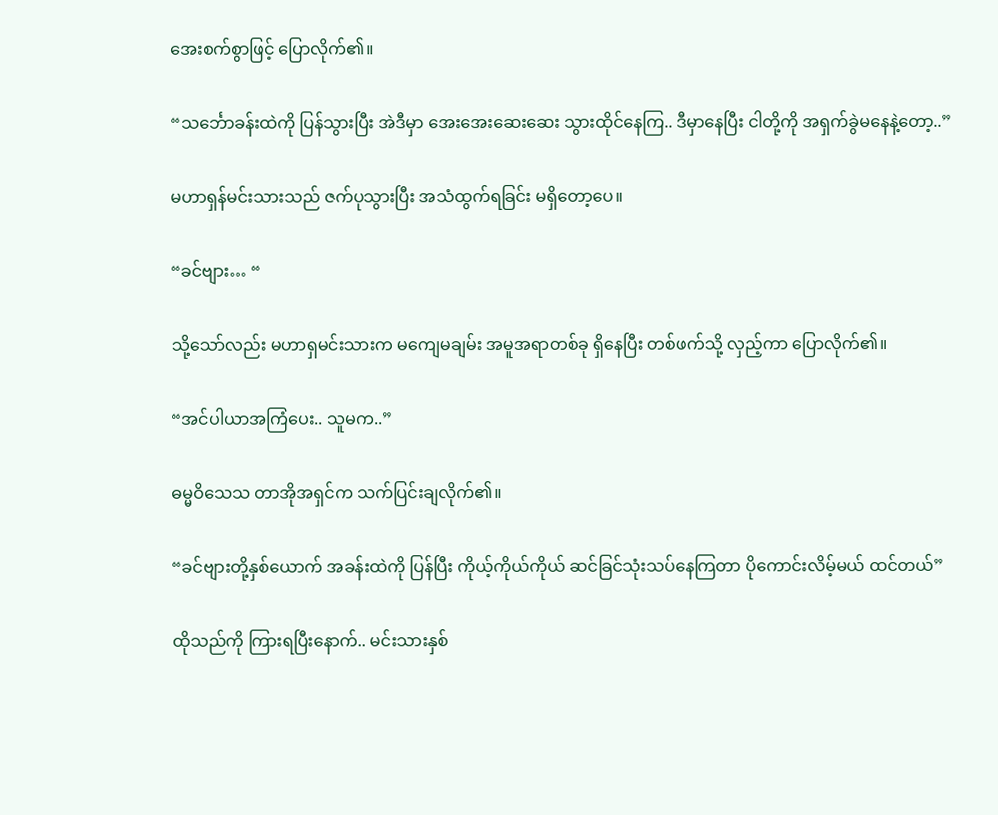အေးစက်စွာဖြင့် ပြောလိုက်၏။

“သင်္ဘောခန်းထဲကို ပြန်သွားပြီး အဲဒီမှာ အေးအေးဆေးဆေး သွားထိုင်နေကြ.. ဒီမှာနေပြီး ငါတို့ကို အရှက်ခွဲမနေနဲ့တော့..”

မဟာရှန်မင်းသားသည် ဇက်ပုသွားပြီး အသံထွက်ရခြင်း မရှိတော့ပေ။

“ခင်ဗျား… “

သို့သော်လည်း မဟာရှမင်းသားက မကျေမချမ်း အမူအရာတစ်ခု ရှိနေပြီး တစ်ဖက်သို့ လှည့်ကာ ပြောလိုက်၏။

“အင်ပါယာအကြံပေး.. သူမက..”

ဓမ္မဝိသေသ တာအိုအရှင်က သက်ပြင်းချလိုက်၏။

“ခင်ဗျားတို့နှစ်ယောက် အခန်းထဲကို ပြန်ပြီး ကိုယ့်ကိုယ်ကိုယ် ဆင်ခြင်သုံးသပ်နေကြတာ ပိုကောင်းလိမ့်မယ် ထင်တယ်”

ထိုသည်ကို ကြားရပြီးနောက်.. မင်းသားနှစ်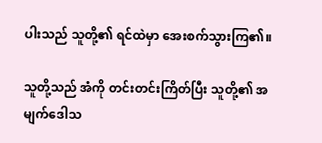ပါးသည် သူတို့၏ ရင်ထဲမှာ အေးစက်သွားကြ၏။

သူတို့သည် အံကို တင်းတင်းကြိတ်ပြီး သူတို့၏ အမျက်ဒေါသ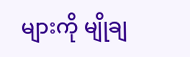များကို မျိုချ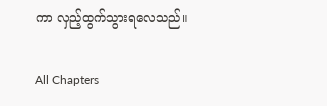ကာ လှည့်ထွက်သွားရလေသည်။

All Chapters